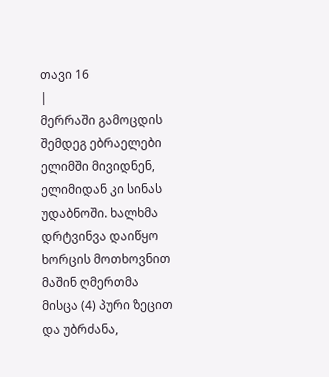თავი 16
|
მერრაში გამოცდის შემდეგ ებრაელები ელიმში მივიდნენ, ელიმიდან კი სინას უდაბნოში. ხალხმა დრტვინვა დაიწყო ხორცის მოთხოვნით მაშინ ღმერთმა მისცა (4) პური ზეცით და უბრძანა,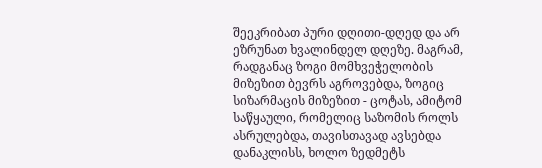შეეკრიბათ პური დღითი-დღედ და არ ეზრუნათ ხვალინდელ დღეზე. მაგრამ, რადგანაც ზოგი მომხვეჭელობის მიზეზით ბევრს აგროვებდა, ზოგიც სიზარმაცის მიზეზით - ცოტას, ამიტომ საწყაული, რომელიც საზომის როლს ასრულებდა, თავისთავად ავსებდა დანაკლისს, ხოლო ზედმეტს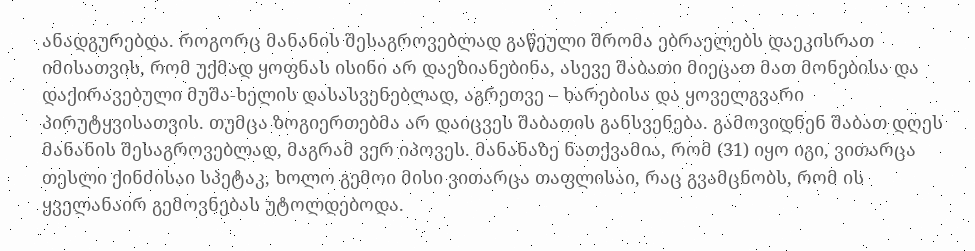ანადგურებდა. როგორც მანანის შესაგროვებლად გაწეული შრომა ებრაელებს დაეკისრათ იმისათვის, რომ უქმად ყოფნას ისინი არ დაეზიანებინა, ასევე შაბათი მიეცათ მათ მონებისა და დაქირავებული მუშა-ხელის დასასვენებლად, აგრეთვე – ხარებისა და ყოველგვარი პირუტყვისათვის. თუმცა ზოგიერთებმა არ დაიცვეს შაბათის განსვენება. გამოვიდნენ შაბათ დღეს მანანის შესაგროვებლად, მაგრამ ვერ იპოვეს. მანანაზე ნათქვამია, რომ (31) იყო იგი, ვითარცა თესლი ქინძისაი სპეტაკ, ხოლო გემოი მისი ვითარცა თაფლისაი, რაც გვამცნობს, რომ ის ყველანაირ გემოვნებას უტოლდებოდა.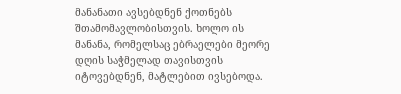მანანათი ავსებდნენ ქოთნებს შთამომავლობისთვის. ხოლო ის მანანა, რომელსაც ებრაელები მეორე დღის საჭმელად თავისთვის იტოვებდნენ, მატლებით ივსებოდა.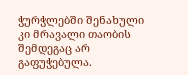ჭურჭლებში შენახული კი მრავალი თაობის შემდეგაც არ გაფუჭებულა.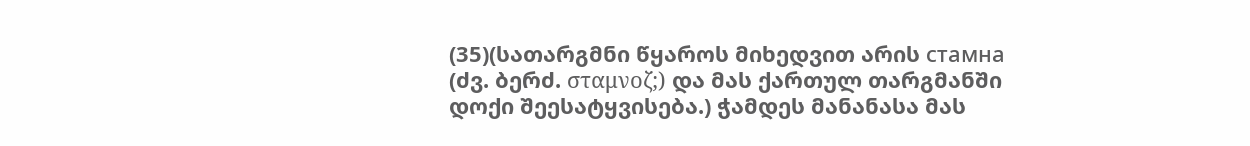(35)(სათარგმნი წყაროს მიხედვით არის стaмнa (ძვ. ბერძ. σταμνοζ;) და მას ქართულ თარგმანში დოქი შეესატყვისება.) ჭამდეს მანანასა მას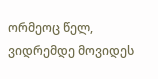ორმეოც წელ, ვიდრემდე მოვიდეს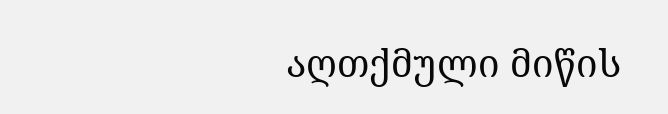აღთქმული მიწის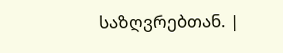საზღვრებთან. |